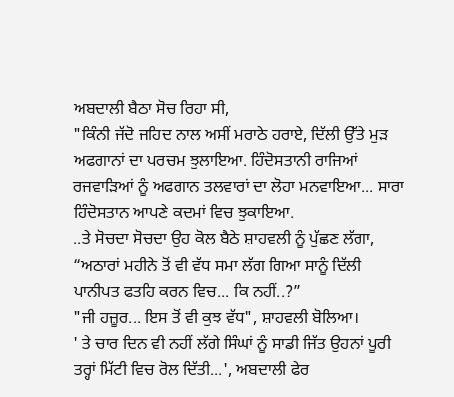ਅਬਦਾਲੀ ਬੈਠਾ ਸੋਚ ਰਿਹਾ ਸੀ,
"ਕਿੰਨੀ ਜੱਦੋ ਜਹਿਦ ਨਾਲ ਅਸੀਂ ਮਰਾਠੇ ਹਰਾਏ, ਦਿੱਲੀ ਉੱਤੇ ਮੁੜ ਅਫਗਾਨਾਂ ਦਾ ਪਰਚਮ ਝੁਲਾਇਆ. ਹਿੰਦੋਸਤਾਨੀ ਰਾਜਿਆਂ ਰਜਵਾੜਿਆਂ ਨੂੰ ਅਫਗਾਨ ਤਲਵਾਰਾਂ ਦਾ ਲੋਹਾ ਮਨਵਾਇਆ... ਸਾਰਾ ਹਿੰਦੋਸਤਾਨ ਆਪਣੇ ਕਦਮਾਂ ਵਿਚ ਝੁਕਾਇਆ.
..ਤੇ ਸੋਚਦਾ ਸੋਚਦਾ ਉਹ ਕੋਲ ਬੈਠੇ ਸ਼ਾਹਵਲੀ ਨੂੰ ਪੁੱਛਣ ਲੱਗਾ,
“ਅਠਾਰਾਂ ਮਹੀਨੇ ਤੋਂ ਵੀ ਵੱਧ ਸਮਾ ਲੱਗ ਗਿਆ ਸਾਨੂੰ ਦਿੱਲੀ ਪਾਨੀਪਤ ਫਤਹਿ ਕਰਨ ਵਿਚ... ਕਿ ਨਹੀਂ..?”
"ਜੀ ਹਜ਼ੂਰ... ਇਸ ਤੋਂ ਵੀ ਕੁਝ ਵੱਧ", ਸ਼ਾਹਵਲੀ ਬੋਲਿਆ।
' ਤੇ ਚਾਰ ਦਿਨ ਵੀ ਨਹੀਂ ਲੱਗੇ ਸਿੰਘਾਂ ਨੂੰ ਸਾਡੀ ਜਿੱਤ ਉਹਨਾਂ ਪੂਰੀ ਤਰ੍ਹਾਂ ਮਿੱਟੀ ਵਿਚ ਰੋਲ ਦਿੱਤੀ...', ਅਬਦਾਲੀ ਫੇਰ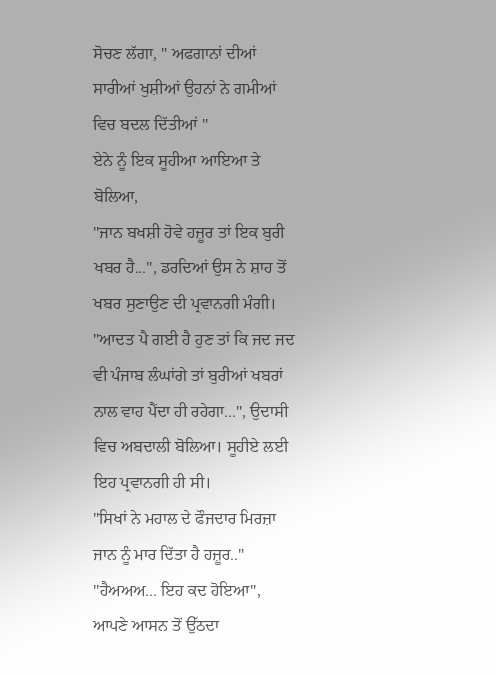ਸੋਚਣ ਲੱਗਾ, " ਅਫਗਾਨਾਂ ਦੀਆਂ ਸਾਰੀਆਂ ਖੁਸ਼ੀਆਂ ਉਹਨਾਂ ਨੇ ਗਮੀਆਂ ਵਿਚ ਬਦਲ ਦਿੱਤੀਆਂ "
ਏਨੇ ਨੂੰ ਇਕ ਸੂਹੀਆ ਆਇਆ ਤੇ ਬੋਲਿਆ,
"ਜਾਨ ਬਖਸ਼ੀ ਹੋਵੇ ਹਜ਼ੂਰ ਤਾਂ ਇਕ ਬੁਰੀ ਖਬਰ ਹੈ...", ਡਰਦਿਆਂ ਉਸ ਨੇ ਸ਼ਾਹ ਤੋਂ ਖਬਰ ਸੁਣਾਉਣ ਦੀ ਪ੍ਰਵਾਨਗੀ ਮੰਗੀ।
"ਆਦਤ ਪੈ ਗਈ ਹੈ ਹੁਣ ਤਾਂ ਕਿ ਜਦ ਜਦ ਵੀ ਪੰਜਾਬ ਲੰਘਾਂਗੇ ਤਾਂ ਬੁਰੀਆਂ ਖਬਰਾਂ ਨਾਲ ਵਾਹ ਪੈਂਦਾ ਹੀ ਰਹੇਗਾ...", ਉਦਾਸੀ ਵਿਚ ਅਬਦਾਲੀ ਬੋਲਿਆ। ਸੂਹੀਏ ਲਈ ਇਹ ਪ੍ਰਵਾਨਗੀ ਹੀ ਸੀ।
"ਸਿਖਾਂ ਨੇ ਮਹਾਲ ਦੇ ਫੌਜਦਾਰ ਮਿਰਜ਼ਾ ਜਾਨ ਨੂੰ ਮਾਰ ਦਿੱਤਾ ਹੈ ਹਜ਼ੂਰ.."
"ਹੈਅਅਅ... ਇਹ ਕਦ ਹੋਇਆ", ਆਪਣੇ ਆਸਨ ਤੋਂ ਉੱਠਦਾ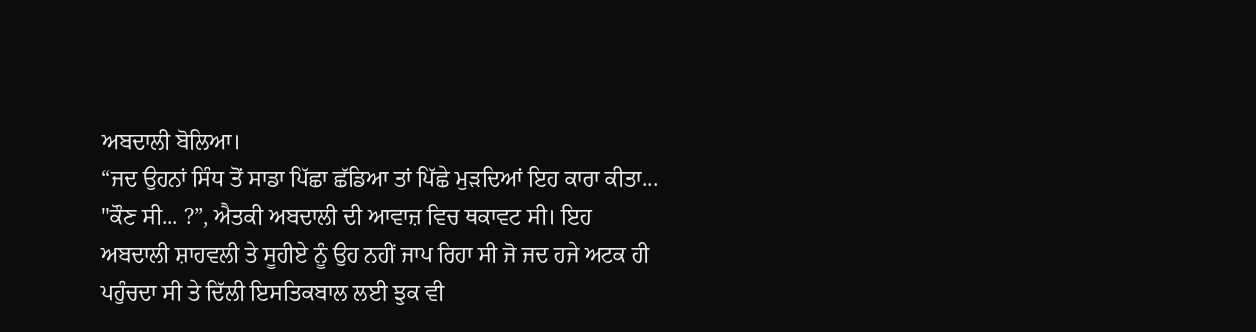ਅਬਦਾਲੀ ਬੋਲਿਆ।
“ਜਦ ਉਹਨਾਂ ਸਿੰਧ ਤੋਂ ਸਾਡਾ ਪਿੱਛਾ ਛੱਡਿਆ ਤਾਂ ਪਿੱਛੇ ਮੁੜਦਿਆਂ ਇਹ ਕਾਰਾ ਕੀਤਾ...
"ਕੌਣ ਸੀ... ?”, ਐਤਕੀ ਅਬਦਾਲੀ ਦੀ ਆਵਾਜ਼ ਵਿਚ ਥਕਾਵਟ ਸੀ। ਇਹ ਅਬਦਾਲੀ ਸ਼ਾਹਵਲੀ ਤੇ ਸੂਹੀਏ ਨੂੰ ਉਹ ਨਹੀਂ ਜਾਪ ਰਿਹਾ ਸੀ ਜੋ ਜਦ ਹਜੇ ਅਟਕ ਹੀ ਪਹੁੰਚਦਾ ਸੀ ਤੇ ਦਿੱਲੀ ਇਸਤਿਕਬਾਲ ਲਈ ਝੁਕ ਵੀ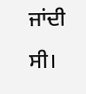ਜਾਂਦੀ ਸੀ।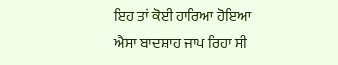ਇਹ ਤਾਂ ਕੋਈ ਹਾਰਿਆ ਹੋਇਆ ਐਸਾ ਬਾਦਸ਼ਾਹ ਜਾਪ ਰਿਹਾ ਸੀ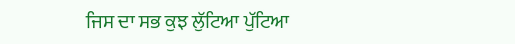ਜਿਸ ਦਾ ਸਭ ਕੁਝ ਲੁੱਟਿਆ ਪੁੱਟਿਆ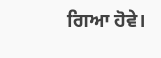ਗਿਆ ਹੋਵੇ।